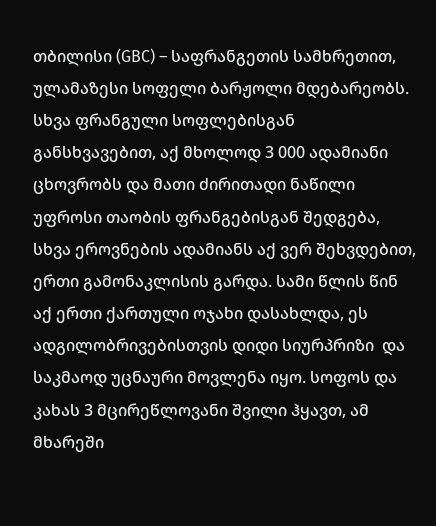თბილისი (GBC) – საფრანგეთის სამხრეთით, ულამაზესი სოფელი ბარჟოლი მდებარეობს. სხვა ფრანგული სოფლებისგან განსხვავებით, აქ მხოლოდ 3 000 ადამიანი ცხოვრობს და მათი ძირითადი ნაწილი უფროსი თაობის ფრანგებისგან შედგება, სხვა ეროვნების ადამიანს აქ ვერ შეხვდებით, ერთი გამონაკლისის გარდა. სამი წლის წინ აქ ერთი ქართული ოჯახი დასახლდა, ეს ადგილობრივებისთვის დიდი სიურპრიზი  და საკმაოდ უცნაური მოვლენა იყო. სოფოს და კახას 3 მცირეწლოვანი შვილი ჰყავთ, ამ მხარეში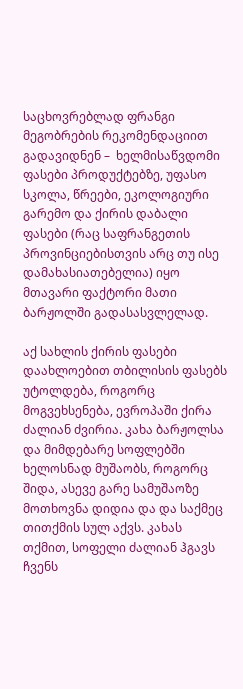საცხოვრებლად ფრანგი მეგობრების რეკომენდაციით გადავიდნენ –  ხელმისაწვდომი ფასები პროდუქტებზე, უფასო სკოლა, წრეები, ეკოლოგიური გარემო და ქირის დაბალი ფასები (რაც საფრანგეთის პროვინციებისთვის არც თუ ისე დამახასიათებელია) იყო მთავარი ფაქტორი მათი ბარჟოლში გადასასვლელად.

აქ სახლის ქირის ფასები დაახლოებით თბილისის ფასებს უტოლდება, როგორც მოგვეხსენება, ევროპაში ქირა ძალიან ძვირია. კახა ბარჟოლსა და მიმდებარე სოფლებში ხელოსნად მუშაობს, როგორც შიდა, ასევე გარე სამუშაოზე მოთხოვნა დიდია და და საქმეც თითქმის სულ აქვს. კახას თქმით, სოფელი ძალიან ჰგავს ჩვენს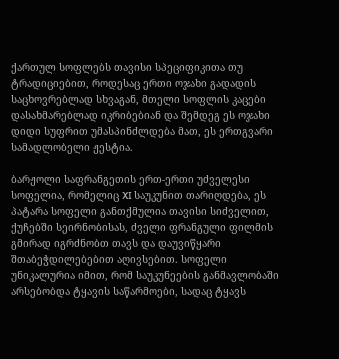ქართულ სოფლებს თავისი სპეციფიკითა თუ ტრადიციებით, როდესაც ერთი ოჯახი გადადის საცხოვრებლად სხვაგან, მთელი სოფლის კაცები დასახმარებლად იკრიბებიან და შემდეგ ეს ოჯახი დიდი სუფრით უმასპინძლდება მათ, ეს ერთგვარი სამადლობელი ჟესტია.

ბარჟოლი საფრანგეთის ერთ-ერთი უძველესი სოფელია, რომელიც XI საუკუნით თარიღდება, ეს პატარა სოფელი განთქმულია თავისი სიძველით, ქუჩებში სეირნობისას, ძველი ფრანგული ფილმის გმირად იგრძნობთ თავს და დაუვიწყარი შთაბეჭდილებებით აღივსებით. სოფელი უნიკალურია იმით, რომ საუკუნეების განმავლობაში არსებობდა ტყავის საწარმოები, სადაც ტყავს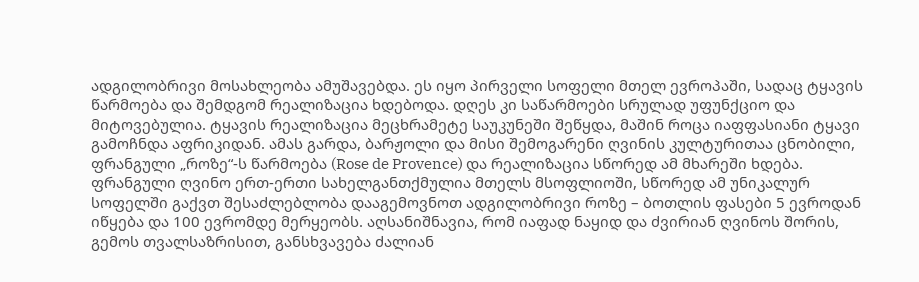ადგილობრივი მოსახლეობა ამუშავებდა. ეს იყო პირველი სოფელი მთელ ევროპაში, სადაც ტყავის წარმოება და შემდგომ რეალიზაცია ხდებოდა. დღეს კი საწარმოები სრულად უფუნქციო და მიტოვებულია. ტყავის რეალიზაცია მეცხრამეტე საუკუნეში შეწყდა, მაშინ როცა იაფფასიანი ტყავი გამოჩნდა აფრიკიდან. ამას გარდა, ბარჟოლი და მისი შემოგარენი ღვინის კულტურითაა ცნობილი, ფრანგული „როზე“-ს წარმოება (Rose de Provence) და რეალიზაცია სწორედ ამ მხარეში ხდება. ფრანგული ღვინო ერთ-ერთი სახელგანთქმულია მთელს მსოფლიოში, სწორედ ამ უნიკალურ სოფელში გაქვთ შესაძლებლობა დააგემოვნოთ ადგილობრივი როზე – ბოთლის ფასები 5 ევროდან იწყება და 100 ევრომდე მერყეობს. აღსანიშნავია, რომ იაფად ნაყიდ და ძვირიან ღვინოს შორის, გემოს თვალსაზრისით, განსხვავება ძალიან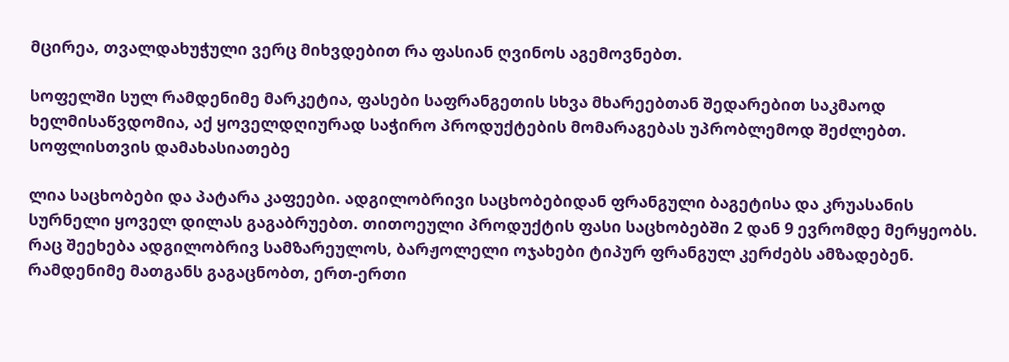მცირეა, თვალდახუჭული ვერც მიხვდებით რა ფასიან ღვინოს აგემოვნებთ.

სოფელში სულ რამდენიმე მარკეტია, ფასები საფრანგეთის სხვა მხარეებთან შედარებით საკმაოდ ხელმისაწვდომია, აქ ყოველდღიურად საჭირო პროდუქტების მომარაგებას უპრობლემოდ შეძლებთ. სოფლისთვის დამახასიათებე

ლია საცხობები და პატარა კაფეები. ადგილობრივი საცხობებიდან ფრანგული ბაგეტისა და კრუასანის სურნელი ყოველ დილას გაგაბრუებთ. თითოეული პროდუქტის ფასი საცხობებში 2 დან 9 ევრომდე მერყეობს. რაც შეეხება ადგილობრივ სამზარეულოს, ბარჟოლელი ოჯახები ტიპურ ფრანგულ კერძებს ამზადებენ. რამდენიმე მათგანს გაგაცნობთ, ერთ-ერთი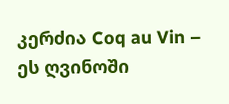კერძია Coq au Vin – ეს ღვინოში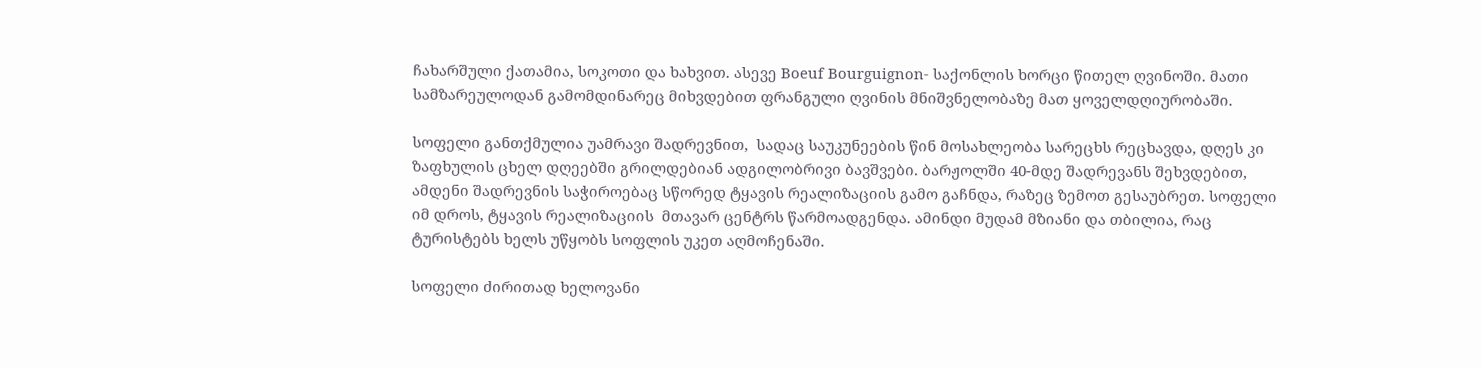ჩახარშული ქათამია, სოკოთი და ხახვით. ასევე Boeuf Bourguignon- საქონლის ხორცი წითელ ღვინოში. მათი სამზარეულოდან გამომდინარეც მიხვდებით ფრანგული ღვინის მნიშვნელობაზე მათ ყოველდღიურობაში.

სოფელი განთქმულია უამრავი შადრევნით,  სადაც საუკუნეების წინ მოსახლეობა სარეცხს რეცხავდა, დღეს კი ზაფხულის ცხელ დღეებში გრილდებიან ადგილობრივი ბავშვები. ბარჟოლში 40-მდე შადრევანს შეხვდებით, ამდენი შადრევნის საჭიროებაც სწორედ ტყავის რეალიზაციის გამო გაჩნდა, რაზეც ზემოთ გესაუბრეთ. სოფელი  იმ დროს, ტყავის რეალიზაციის  მთავარ ცენტრს წარმოადგენდა. ამინდი მუდამ მზიანი და თბილია, რაც ტურისტებს ხელს უწყობს სოფლის უკეთ აღმოჩენაში.

სოფელი ძირითად ხელოვანი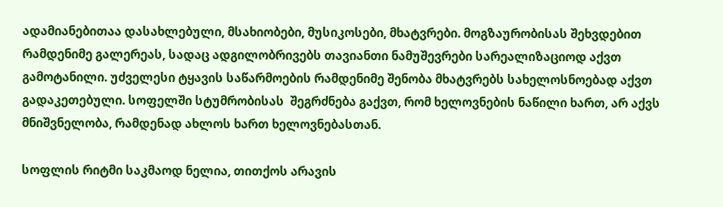ადამიანებითაა დასახლებული, მსახიობები, მუსიკოსები, მხატვრები. მოგზაურობისას შეხვდებით რამდენიმე გალერეას, სადაც ადგილობრივებს თავიანთი ნამუშევრები სარეალიზაციოდ აქვთ გამოტანილი. უძველესი ტყავის საწარმოების რამდენიმე შენობა მხატვრებს სახელოსნოებად აქვთ გადაკეთებული. სოფელში სტუმრობისას  შეგრძნება გაქვთ, რომ ხელოვნების ნაწილი ხართ, არ აქვს მნიშვნელობა, რამდენად ახლოს ხართ ხელოვნებასთან.

სოფლის რიტმი საკმაოდ ნელია, თითქოს არავის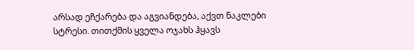არსად ეჩქარება და აგვიანდება, აქვთ ნაკლები სტრესი. თითქმის ყველა ოჯახს ჰყავს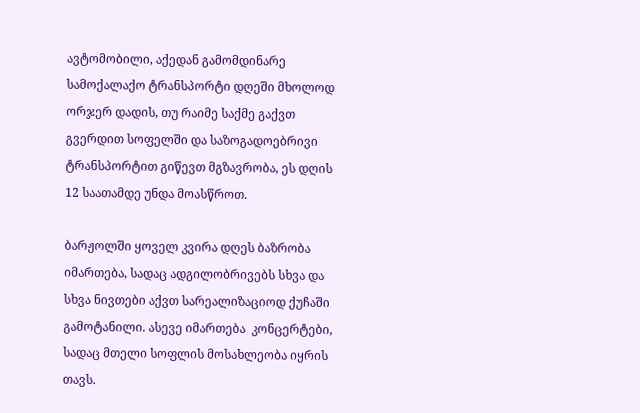ავტომობილი, აქედან გამომდინარე სამოქალაქო ტრანსპორტი დღეში მხოლოდ ორჯერ დადის, თუ რაიმე საქმე გაქვთ გვერდით სოფელში და საზოგადოებრივი ტრანსპორტით გიწევთ მგზავრობა, ეს დღის 12 საათამდე უნდა მოასწროთ.

ბარჟოლში ყოველ კვირა დღეს ბაზრობა იმართება, სადაც ადგილობრივებს სხვა და სხვა ნივთები აქვთ სარეალიზაციოდ ქუჩაში გამოტანილი. ასევე იმართება  კონცერტები, სადაც მთელი სოფლის მოსახლეობა იყრის თავს.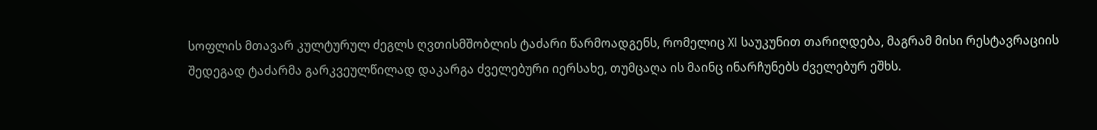სოფლის მთავარ კულტურულ ძეგლს ღვთისმშობლის ტაძარი წარმოადგენს, რომელიც XI საუკუნით თარიღდება, მაგრამ მისი რესტავრაციის შედეგად ტაძარმა გარკვეულწილად დაკარგა ძველებური იერსახე, თუმცაღა ის მაინც ინარჩუნებს ძველებურ ეშხს.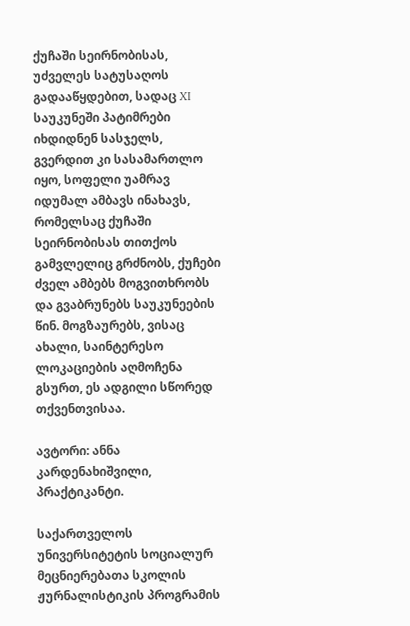ქუჩაში სეირნობისას, უძველეს სატუსაღოს გადააწყდებით, სადაც XI საუკუნეში პატიმრები იხდიდნენ სასჯელს, გვერდით კი სასამართლო იყო, სოფელი უამრავ იდუმალ ამბავს ინახავს, რომელსაც ქუჩაში სეირნობისას თითქოს გამვლელიც გრძნობს, ქუჩები ძველ ამბებს მოგვითხრობს და გვაბრუნებს საუკუნეების წინ. მოგზაურებს, ვისაც ახალი, საინტერესო ლოკაციების აღმოჩენა გსურთ, ეს ადგილი სწორედ თქვენთვისაა.

ავტორი: ანნა კარდენახიშვილი, პრაქტიკანტი.

საქართველოს უნივერსიტეტის სოციალურ მეცნიერებათა სკოლის ჟურნალისტიკის პროგრამის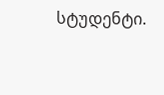სტუდენტი.